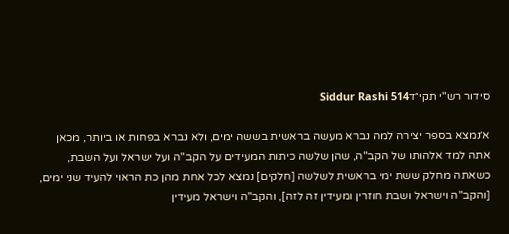סידור רש"י תקי״דSiddur Rashi 514

א׳נמצא בספר יצירה למה נברא מעשה בראשית בששה ימים, ולא נברא בפחות או ביותר, מכאן אתה למד אלהותו של הקב"ה, שהן שלשה כיתות המעידים על הקב"ה ועל ישראל ועל השבת, כשאתה מחלק ששת ימי בראשית לשלשה [חלקים] נמצא לכל אחת מהן כת הראוי להעיד שני ימים, [והקב"ה וישראל ושבת חוזרין ומעידין זה לזה], והקב"ה וישראל מעידין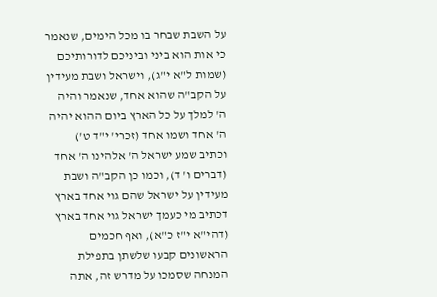על השבת שבחר בו מכל הימים, שנאמר כי אות הוא ביני וביניכם לדורותיכם (שמות ל"א י"ג), וישראל ושבת מעידין על הקב"ה שהוא אחד, שנאמר והיה ה' למלך על כל הארץ ביום ההוא יהיה ה' אחד ושמו אחד (זכרי' י"ד ט') וכתיב שמע ישראל ה' אלהינו ה' אחד (דברים ו' ד), וכמו כן הקב"ה ושבת מעידין על ישראל שהם גוי אחד בארץ דכתיב מי כעמך ישראל גוי אחד בארץ (דהי"א י"ז כ"א), ואף חכמים הראשונים קבעו שלשתן בתפילת המנחה שסמכו על מדרש זה, אתה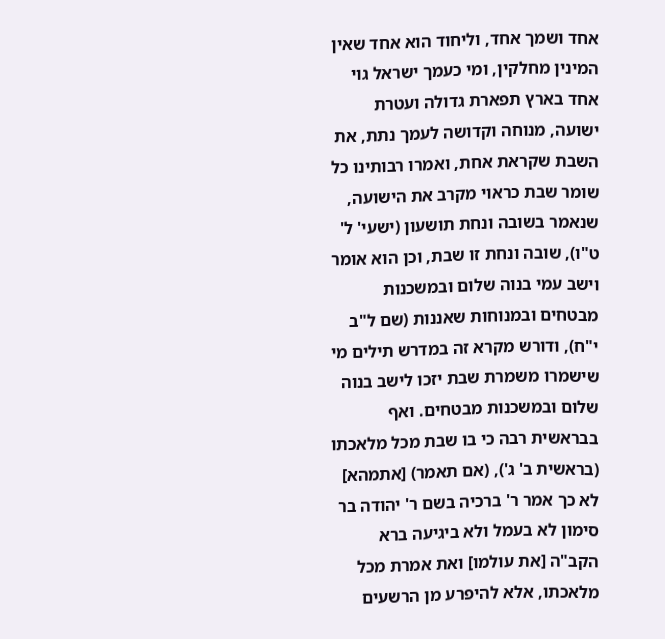אחד ושמך אחד, וליחוד הוא אחד שאין המינין מחלקין, ומי כעמך ישראל גוי אחד בארץ תפארת גדולה ועטרת ישועה, מנוחה וקדושה לעמך נתת, את השבת שקראת אחת, ואמרו רבותינו כל שומר שבת כראוי מקרב את הישועה, שנאמר בשובה ונחת תושעון (ישעי' ל' ט"ו), שובה ונחת זו שבת, וכן הוא אומר וישב עמי בנוה שלום ובמשכנות מבטחים ובמנוחות שאננות (שם ל"ב י"ח), ודורש מקרא זה במדרש תילים מי שישמרו משמרת שבת יזכו לישב בנוה שלום ובמשכנות מבטחים. ואף בבראשית רבה כי בו שבת מכל מלאכתו (בראשית ב' ג'), (אם תאמר) [אתמהא] לא כך אמר ר' ברכיה בשם ר' יהודה בר סימון לא בעמל ולא ביגיעה ברא הקב"ה [את עולמו] ואת אמרת מכל מלאכתו, אלא להיפרע מן הרשעים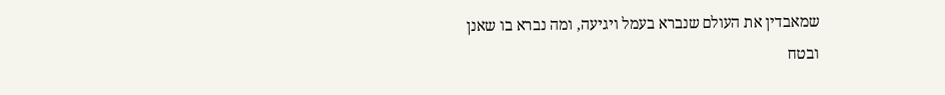שמאבדין את העולם שנברא בעמל ויגיעה, ומה נברא בו שאנן ובטח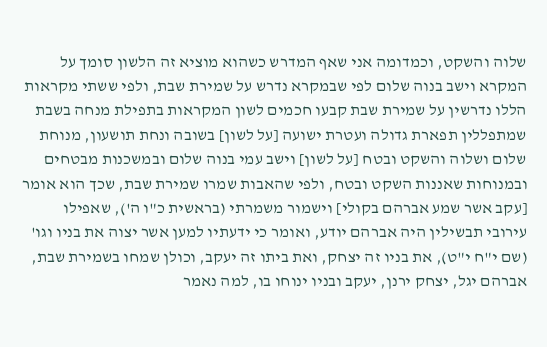שלוה והשקט, וכמדומה אני שאף המדרש כשהוא מוציא זה הלשון סומך על המקרא וישב בנוה שלום לפי שבמקרא נדרש על שמירת שבת, ולפי ששתי מקראות הללו נדרשין על שמירת שבת קבעו חכמים לשון המקראות בתפילת מנחה בשבת שמתפללין תפארת גדולה ועטרת ישועה [על לשון] בשובה ונחת תושעון, מנוחת שלום ושלוה והשקט ובטח [על לשון] וישב עמי בנוה שלום ובמשכנות מבטחים ובמנוחות שאננות השקט ובטח, ולפי שהאבות שמרו שמירת שבת, שכך הוא אומר [עקב אשר שמע אברהם בקולי] וישמור משמרתי (בראשית כ"ו ה'), שאפילו עירובי תבשילין היה אברהם יודע, ואומר כי ידעתיו למען אשר יצוה את בניו וגו' (שם י"ח י"ט), את בניו זה יצחק, ואת ביתו זה יעקב, וכולן שמחו בשמירת שבת, אברהם יגל, יצחק ירנן, יעקב ובניו ינוחו בו, למה נאמר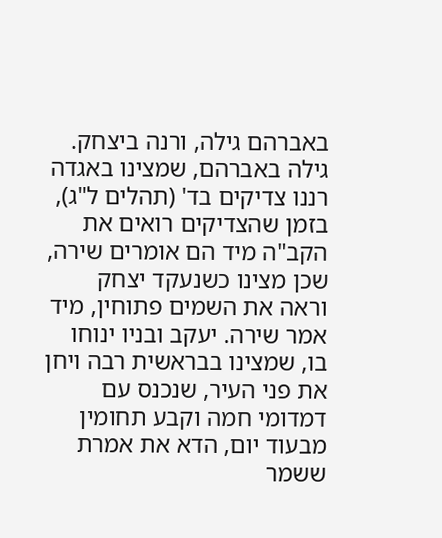באברהם גילה, ורנה ביצחק. גילה באברהם, שמצינו באגדה רננו צדיקים בד' (תהלים ל"ג), בזמן שהצדיקים רואים את הקב"ה מיד הם אומרים שירה, שכן מצינו כשנעקד יצחק וראה את השמים פתוחין, מיד אמר שירה. יעקב ובניו ינוחו בו, שמצינו בבראשית רבה ויחן את פני העיר, שנכנס עם דמדומי חמה וקבע תחומין מבעוד יום, הדא את אמרת ששמר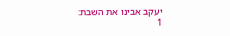יעקב אבינו את השבת:
1